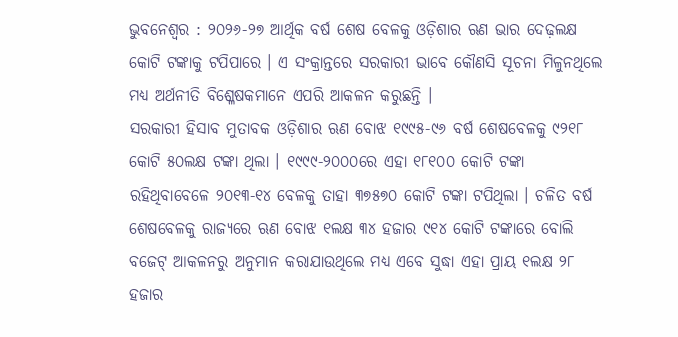ଭୁବନେଶ୍ୱର : ୨୦୨୬-୨୭ ଆର୍ଥିକ ବର୍ଷ ଶେଷ ବେଳକୁ ଓଡ଼ିଶାର ଋଣ ଭାର ଦେଢ଼ଲକ୍ଷ କୋଟି ଟଙ୍କାକୁ ଟପିପାରେ । ଏ ସଂକ୍ରାନ୍ତରେ ସରକାରୀ ଭାବେ କୌଣସି ସୂଚନା ମିଳୁନଥିଲେ ମଧ୍ୟ ଅର୍ଥନୀତି ବିଶ୍ଳେଷକମାନେ ଏପରି ଆକଳନ କରୁଛନ୍ତି ।
ସରକାରୀ ହିସାବ ମୁତାବକ ଓଡ଼ିଶାର ଋଣ ବୋଝ ୧୯୯୫-୯୬ ବର୍ଷ ଶେଷବେଳକୁ ୯୨୧୮ କୋଟି ୫୦ଲକ୍ଷ ଟଙ୍କା ଥିଲା । ୧୯୯୯-୨୦୦୦ରେ ଏହା ୧୮୧୦୦ କୋଟି ଟଙ୍କା ରହିଥିବାବେଳେ ୨୦୧୩-୧୪ ବେଳକୁ ତାହା ୩୭୫୭୦ କୋଟି ଟଙ୍କା ଟପିଥିଲା । ଚଳିତ ବର୍ଷ ଶେଷବେଳକୁ ରାଜ୍ୟରେ ଋଣ ବୋଝ ୧ଲକ୍ଷ ୩୪ ହଜାର ୯୧୪ କୋଟି ଟଙ୍କାରେ ବୋଲି ବଜେଟ୍ ଆକଳନରୁ ଅନୁମାନ କରାଯାଉଥିଲେ ମଧ୍ୟ ଏବେ ସୁଦ୍ଧା ଏହା ପ୍ରାୟ ୧ଲକ୍ଷ ୨୮ ହଜାର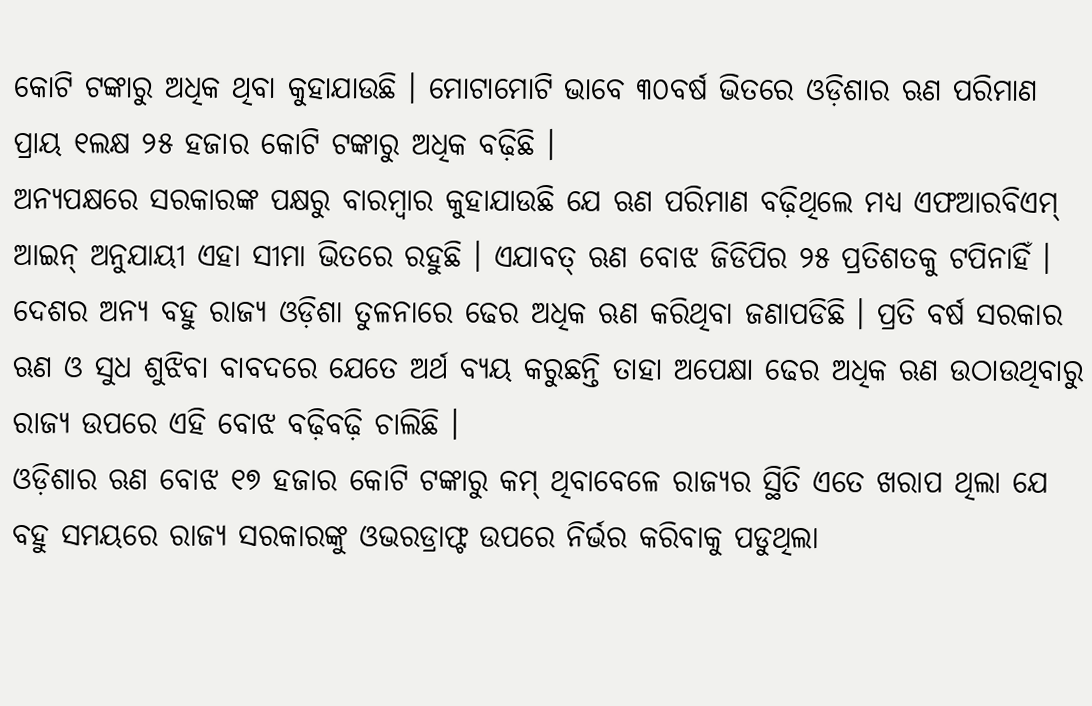କୋଟି ଟଙ୍କାରୁ ଅଧିକ ଥିବା କୁହାଯାଉଛି । ମୋଟାମୋଟି ଭାବେ ୩୦ବର୍ଷ ଭିତରେ ଓଡ଼ିଶାର ଋଣ ପରିମାଣ ପ୍ରାୟ ୧ଲକ୍ଷ ୨୫ ହଜାର କୋଟି ଟଙ୍କାରୁ ଅଧିକ ବଢ଼ିଛି ।
ଅନ୍ୟପକ୍ଷରେ ସରକାରଙ୍କ ପକ୍ଷରୁ ବାରମ୍ବାର କୁହାଯାଉଛି ଯେ ଋଣ ପରିମାଣ ବଢ଼ିଥିଲେ ମଧ୍ୟ ଏଫଆରବିଏମ୍ ଆଇନ୍ ଅନୁଯାୟୀ ଏହା ସୀମା ଭିତରେ ରହୁଛି । ଏଯାବତ୍ ଋଣ ବୋଝ ଜିଡିପିର ୨୫ ପ୍ରତିଶତକୁ ଟପିନାହିଁ । ଦେଶର ଅନ୍ୟ ବହୁ ରାଜ୍ୟ ଓଡ଼ିଶା ତୁଳନାରେ ଢେର ଅଧିକ ଋଣ କରିଥିବା ଜଣାପଡିଛି । ପ୍ରତି ବର୍ଷ ସରକାର ଋଣ ଓ ସୁଧ ଶୁଝିବା ବାବଦରେ ଯେତେ ଅର୍ଥ ବ୍ୟୟ କରୁଛନ୍ତି ତାହା ଅପେକ୍ଷା ଢେର ଅଧିକ ଋଣ ଉଠାଉଥିବାରୁ ରାଜ୍ୟ ଉପରେ ଏହି ବୋଝ ବଢ଼ିବଢ଼ି ଚାଲିଛି ।
ଓଡ଼ିଶାର ଋଣ ବୋଝ ୧୭ ହଜାର କୋଟି ଟଙ୍କାରୁ କମ୍ ଥିବାବେଳେ ରାଜ୍ୟର ସ୍ଥିତି ଏତେ ଖରାପ ଥିଲା ଯେ ବହୁ ସମୟରେ ରାଜ୍ୟ ସରକାରଙ୍କୁ ଓଭରଡ୍ରାଫ୍ଟ ଉପରେ ନିର୍ଭର କରିବାକୁ ପଡୁଥିଲା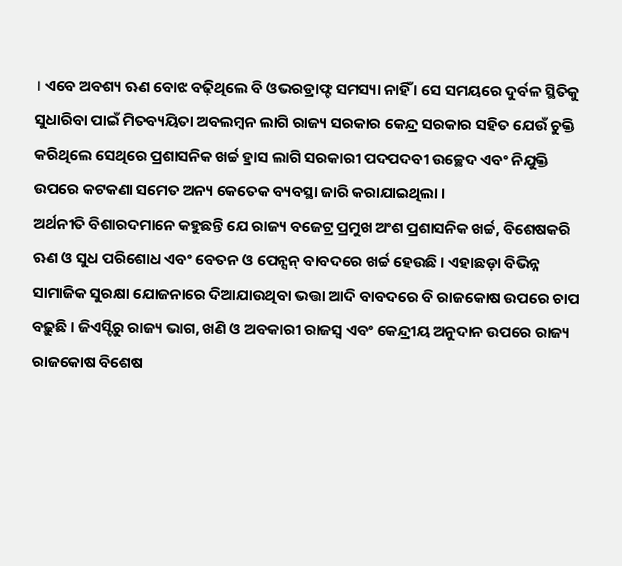। ଏବେ ଅବଶ୍ୟ ଋଣ ବୋଝ ବଢ଼ିଥିଲେ ବି ଓଭରଡ୍ରାଫ୍ଟ ସମସ୍ୟା ନାହିଁ । ସେ ସମୟରେ ଦୁର୍ବଳ ସ୍ଥିତିକୁ ସୁଧାରିବା ପାଇଁ ମିତବ୍ୟୟିତା ଅବଲମ୍ବନ ଲାଗି ରାଜ୍ୟ ସରକାର କେନ୍ଦ୍ର ସରକାର ସହିତ ଯେଉଁ ଚୁକ୍ତି କରିଥିଲେ ସେଥିରେ ପ୍ରଶାସନିକ ଖର୍ଚ୍ଚ ହ୍ରାସ ଲାଗି ସରକାରୀ ପଦପଦବୀ ଉଚ୍ଛେଦ ଏବଂ ନିଯୁକ୍ତି ଉପରେ କଟକଣା ସମେତ ଅନ୍ୟ କେତେକ ବ୍ୟବସ୍ଥା ଜାରି କରାଯାଇଥିଲା ।
ଅର୍ଥନୀତି ବିଶାରଦମାନେ କହୁଛନ୍ତି ଯେ ରାଜ୍ୟ ବଜେଟ୍ର ପ୍ରମୁଖ ଅଂଶ ପ୍ରଶାସନିକ ଖର୍ଚ୍ଚ, ବିଶେଷକରି ଋଣ ଓ ସୁଧ ପରିଶୋଧ ଏବଂ ବେତନ ଓ ପେନ୍ସନ୍ ବାବଦରେ ଖର୍ଚ୍ଚ ହେଉଛି । ଏହାଛଡ଼ା ବିଭିନ୍ନ ସାମାଜିକ ସୁରକ୍ଷା ଯୋଜନାରେ ଦିଆଯାଉଥିବା ଭତ୍ତା ଆଦି ବାବଦରେ ବି ରାଜକୋଷ ଉପରେ ଚାପ ବଢ଼ୁଛି । ଜିଏସ୍ଟିରୁ ରାଜ୍ୟ ଭାଗ, ଖଣି ଓ ଅବକାରୀ ରାଜସ୍ୱ ଏବଂ କେନ୍ଦ୍ରୀୟ ଅନୁଦାନ ଉପରେ ରାଜ୍ୟ ରାଜକୋଷ ବିଶେଷ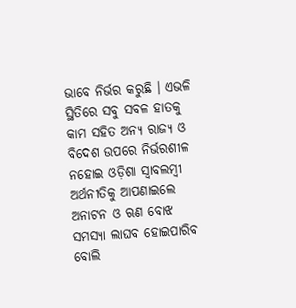ଭାବେ ନିର୍ଭର କରୁଛି । ଏଭଳି ସ୍ଥିତିରେ ସବୁ ସବଳ ହାତକୁ କାମ ସହିତ ଅନ୍ୟ ରାଜ୍ୟ ଓ ବିଦେଶ ଉପରେ ନିର୍ଭରଶୀଳ ନହୋଇ ଓଡ଼ିଶା ସ୍ୱାବଲମ୍ବୀ ଅର୍ଥନୀତିକୁ ଆପଣାଇଲେ ଅନାଟନ ଓ ଋଣ ବୋଝ ସମସ୍ୟା ଲାଘବ ହୋଇପାରିବ ବୋଲି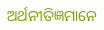ଅର୍ଥନୀତିଜ୍ଞମାନେ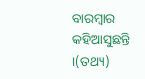ବାରମ୍ବାର କହିଆସୁଛନ୍ତି ।(ତଥ୍ୟ)